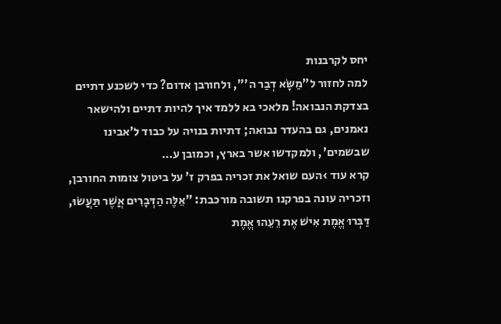יחס לקרבנות
למה לחזור ל"מַשָּׂא דְבַר ה'", ולחורבן אדום? כדי לשכנע דתיים בצדקת הנבואה! מלאכי בא ללמד איך להיות דתיים ולהישאר נאמנים, גם בהעדר נבואה; דתיות בנויה על כבוד ל'אבינו שבשמים', ולמקדשו אשר בארץ, וכמובן ע…
קרא עוד ›העם שואל את זכריה בפרק ז' על ביטול צומות החורבן, וזכריה עונה בפרקנו תשובה מורכבת: "אֵלֶּה הַדְּבָרִים אֲשֶׁר תַּעֲשׂוּ, דַּבְּרוּ אֱמֶת אִישׁ אֶת רֵעֵהוּ אֱמֶת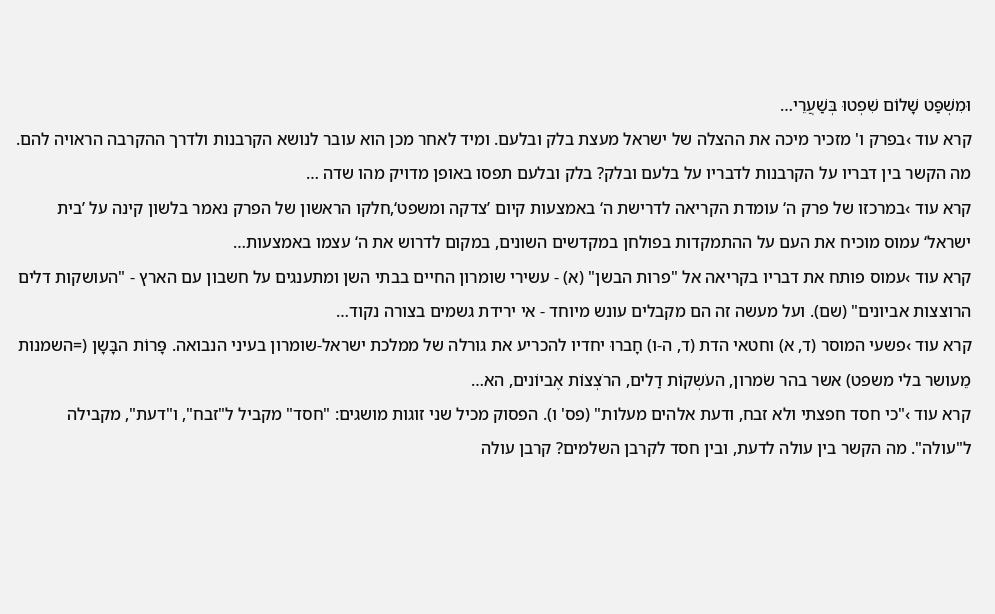וּמִשְׁפַּט שָׁלוֹם שִׁפְטוּ בְּשַׁעֲרֵי…
קרא עוד ›בפרק ו' מזכיר מיכה את ההצלה של ישראל מעצת בלק ובלעם. ומיד לאחר מכן הוא עובר לנושא הקרבנות ולדרך ההקרבה הראויה להם. מה הקשר בין דבריו על הקרבנות לדבריו על בלעם ובלק? בלק ובלעם תפסו באופן מדויק מהו שדה …
קרא עוד ›במרכזו של פרק ה‘ עומדת הקריאה לדרישת ה‘ באמצעות קיום ’צדקה ומשפט‘,חלקו הראשון של הפרק נאמר בלשון קינה על ’בית ישראל‘ עמוס מוכיח את העם על ההתמקדות בפולחן במקדשים השונים, במקום לדרוש את ה‘ עצמו באמצעות…
קרא עוד ›עמוס פותח את דבריו בקריאה אל "פרות הבשן" (א) - עשירי שומרון החיים בבתי השן ומתענגים על חשבון עם הארץ - "העושקות דלים הרוצצות אביונים" (שם). ועל מעשה זה הם מקבלים עונש מיוחד - אי ירידת גשמים בצורה נקוד…
קרא עוד ›פשעי המוסר (ד, א) וחטאי הדת (ד, ה-ו) חָברוּ יחדיו להכריע את גורלה של ממלכת ישראל-שומרון בעיני הנבואה. פָּרוֹת הבָּשָן (=השמנות מֵעושר בלי משפט) אשר בהר שֹמרון, העֹשְקוֹת דַלים, הרֹצְצוֹת אֶביוֹנים, הא…
קרא עוד ›"כי חסד חפצתי ולא זבח, ודעת אלהים מעלות" (פס' ו). הפסוק מכיל שני זוגות מושגים: "חסד" מקביל ל"זבח", ו"דעת", מקבילה ל"עולה". מה הקשר בין עולה לדעת, ובין חסד לקרבן השלמים? קרבן עולה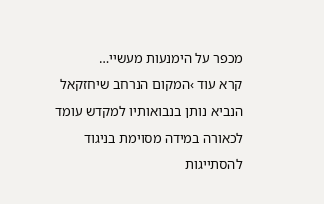מכפר על הימנעות מעשיי…
קרא עוד ›המקום הנרחב שיחזקאל הנביא נותן בנבואותיו למקדש עומד לכאורה במידה מסוימת בניגוד להסתייגות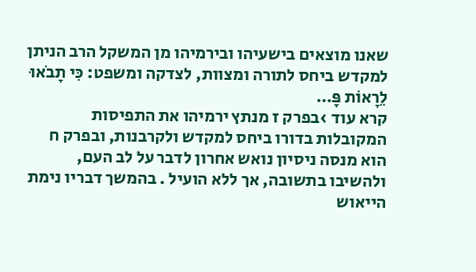שאנו מוצאים בישעיהו ובירמיהו מן המשקל הרב הניתן למקדש ביחס לתורה ומצוות, לצדקה ומשפט: כִּי תָבֹאוּ לֵרָאוֹת פָּ…
קרא עוד ›בפרק ז מנתץ ירמיהו את התפיסות המקובלות בדורו ביחס למקדש ולקרבנות, ובפרק ח הוא מנסה ניסיון נואש אחרון לדבר על לב העם, ולהשיבו בתשובה, אך ללא הועיל . בהמשך דבריו נימת הייאוש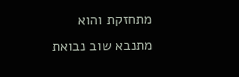מתחזקת והוא מתנבא שוב נבואת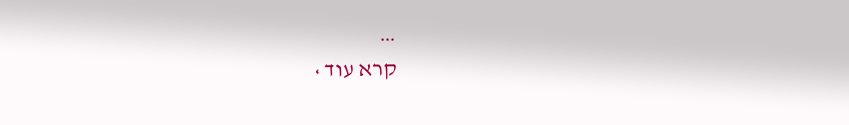…
קרא עוד ›